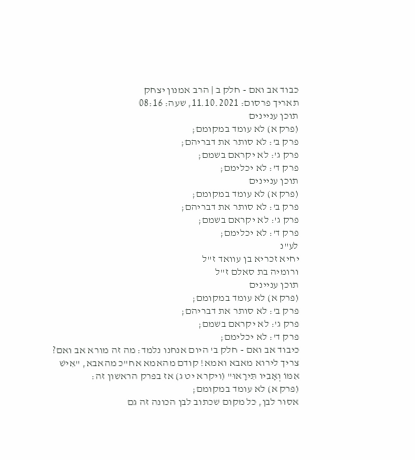כבוד אב ואם - חלק ב | הרב אמנון יצחק
תאריך פרסום: 11.10.2021, שעה: 08:16
תוכן עניינים
(פרק א) לא עומד במקומם;
פרק ב': לא סותר את דבריהם;
פרק ג': לא יקראם בשמם;
פרק ד': לא יכלימם;
תוכן עניינים
(פרק א) לא עומד במקומם;
פרק ב': לא סותר את דבריהם;
פרק ג': לא יקראם בשמם;
פרק ד': לא יכלימם;
לע"נ
יחיא זכריא בן עוואד ז"ל
ורומיה בת סאלם ז"ל
תוכן עניינים
(פרק א) לא עומד במקומם;
פרק ב': לא סותר את דבריהם;
פרק ג': לא יקראם בשמם;
פרק ד': לא יכלימם;
כיבוד אב ואם - חלק ב' היום אנחנו נלמד: מה זה מורא אב ואם? צריך לירוא מאבא ואמא! קודם מהאמא אח"כ מהאבא, "אִישׁ אִמּוֹ וְאָבִיו תִּירָאוּ" (ויקרא יט ג) אז בפרק הראשון זה:
(פרק א) לא עומד במקומם;
אסור לבן, כל מקום שכתוב לבן הכונה זה גם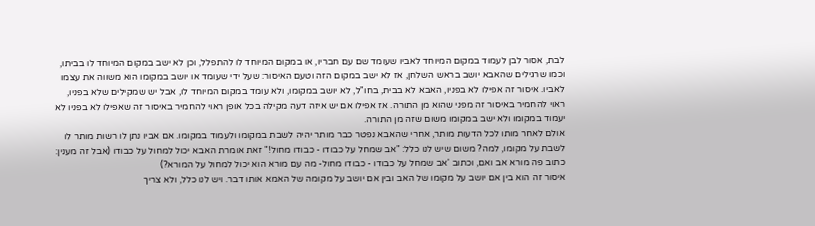לבת, אסור לבן לעמוד במקום המיוחד לאביו שעומד שם עם חבריו, או במקום המיוחד לו להתפלל, וכן לא ישב במקום המיוחד לו בביתו, וכמו שרגילים שהאבא יושב בראש השלחן, אז לא ישב במקום הזה וטעם האיסור: שעל ידי שעומד או יושב במקומו הוא משווה את עצמו לאביו. איסור זה אפילו לא בפניו, האבא לא בבית, בחו"ל, לא יושב במקומו, ולא עומד במקום המיוחד לו, אבל יש שמקילים שלא בפניו, ראוי להחמיר באיסור זה מפני שהוא מן התורה. אז אפילו אם יש איזה דעה מקילה בכל אופן ראוי להחמיר באיסור זה שאפילו לא בפניו לא יעמוד במקומו ולא ישב במקומו משום שזה מן התורה.
אולם לאחר מותו לכל הדעות מותר, אחרי שהאבא נפטר כבר מותר יהיה לשבת במקומו ולעמוד במקומו. אם אביו נתן לו רשות מותר לו לשבת על מקומו, למה? משום שיש לנו כלל: "אב שמחל על כבודו - כבודו מחול!" זאת אומרת האבא יכול למחול על כבודו (אבל זה מענין: כתוב פה מורא אב ואם, וכתוב 'אב שמחל על כבודו - כבודו מחול- מה עם מורא הוא יכול למחול על המורא?)
איסור זה הוא בין אם יושב על מקומו של האב ובין אם יושב על מקומה של האמא אותו דבר. ויש לנו כלל, ולא צריך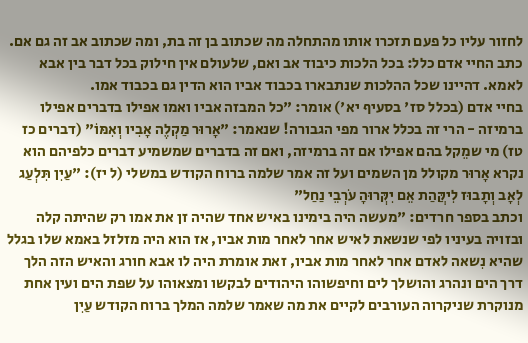לחזור עליו כל פעם תזכרו אותו מהתחלה מה שכתוב בן זה בת, ומה שכתוב אב זה גם אם. כתב החיי אדם כלל: בכל הלכות כיבוד אב ואם, שלעולם אין חילוק בכל דבר בין אבא לאמא. דהיינו שכל ההלכות שנתבארו בכבוד אביו הוא הדין גם בכבוד אמו.
בחיי אדם (בכלל סז' בסעיף יא') אומר: "כל המבזה אביו ואמו אפילו בדברים אפילו ברמיזה - הרי זה בכלל ארור מפי הגבורה! שנאמר: "אָרוּר מַקְלֶה אָבִיו וְאִמּוֹ" (דברים כז טז) מי שמֵקל בהם אפילו אם זה ברמיזה, ואם זה בדברים שמשמיע דברים כלפיהם הוא נקרא אָרוּר מקולל מן השמים ועל זה אמר שלמה ברוח הקודש במשלי (ל יז): "עַיִן תִּלְעַג לְאָב וְתָבוּז לִיקֲּהַת אֵם יִקְּרוּהָ עֹרְבֵי נַחַל"
וכתב בספר חרדים: "מעשה היה בימינו באיש אחד שהיה זן את אמו רק שהיתה קלה ובזויה בעיניו לפי שנשאת לאיש אחר לאחר מות אביו, אז הוא היה מזלזל באמא שלו בגלל שהיא נִשאה לאדם אחר לאחר מות אביו, זאת אומרת היה לו אבא חורג והאיש הזה הלך דרך הים ונהרג והושלך לים וחיפשוהו היהודים לבקשו ומצאוהו על שפת הים ועין אחת מנוקרת שניקרוה העורבים לקיים את מה שאמר שלמה המלך ברוח הקודש עַיִן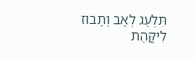תִּלְעַג לְאָב וְתָבוּז לִיקֲּהַת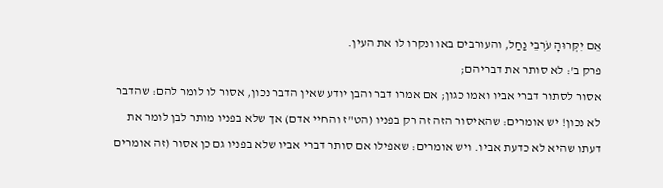אֵם יִקְּרוּהָ עֹרְבֵי נַחַל, והעורבים באו ונקרו לו את העין.
פרק ב': לא סותר את דבריהם;
אסור לסתור דברי אביו ואמו כגון; אם אמרו דבר והבן יודע שאין הדבר נכון, אסור לו לומר להם: שהדבר לא נכון! יש אומרים: שהאיסור הזה זה רק בפניו (הט"ז והחיי אדם) אך שלא בפניו מותר לבן לומר את דעתו שהיא לא כדעת אביו. ויש אומרים: שאפילו אם סותר דברי אביו שלא בפניו גם כן אסור (זה אומרים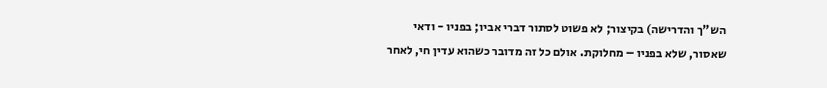הש"ך והדרישה) בקיצור; לא פשוט לסתור דברי אביו; בפניו - ודאי שאסור, שלא בפניו – מחלוקת. אולם כל זה מדובר כשהוא עדין חי, לאחר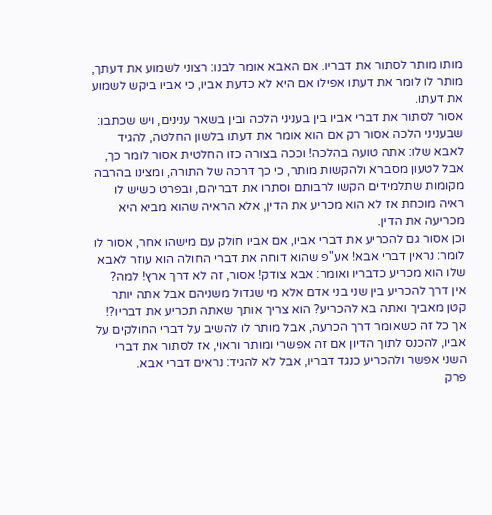מותו מותר לסתור את דבריו. אם האבא אומר לבנו: רצוני לשמוע את דעתך, מותר לו לומר את דעתו אפילו אם היא לא כדעת אביו, כי אביו ביקש לשמוע את דעתו.
אסור לסתור את דברי אביו בין בעניני הלכה ובין בשאר ענינים, ויש שכתבו: שבעניני הלכה אסור רק אם הוא אומר את דעתו בלשון החלטה, להגיד לאבא שלו: אתה טועה בהלכה! וככה בצורה כזו החלטית אסור לומר כך, אבל לטעון מסברא ולהקשות מותר, כי כך דרכה של התורה, ומצינו בהרבה מקומות שתלמידים הקשו לרבותם וסתרו את דבריהם, ובפרט כשיש לו ראיה מוכחת אז לא הוא מכריע את הדין, אלא הראיה שהוא מביא היא מכריעה את הדין.
וכן אסור גם להכריע את דברי אביו, אם אביו חולק עם מישהו אחר, אסור לו לומר: נראין דברי אבא! אע"פ שהוא דוחה את דברי החולה הוא עוזר לאבא שלו הוא מכריע כדבריו ואומר: אבא צודק! אסור, זה לא דרך ארץ! למה? אין דרך להכריע בין שני בני אדם אלא מי שגדול משניהם אבל אתה יותר קטן מאביך ואתה בא להכריע? הוא צריך אותך שאתה תכריע את דבריו?! אך כל זה כשאומר דרך הכרעה, אבל מותר לו להשיב על דברי החולקים על אביו, להכנס לתוך הדיון אם זה אפשרי ומותר וראוי, אז לסתור את דברי השני אפשר ולהכריע כנגד דבריו, אבל לא להגיד: נראים דברי אבא.
פרק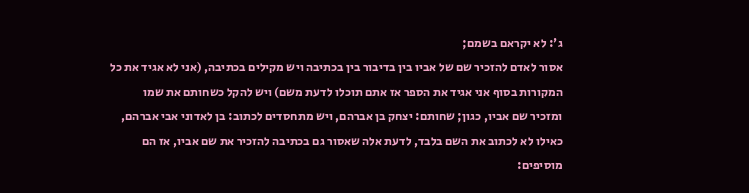ג': לא יקראם בשמם;
אסור לאדם להזכיר שם של אביו בין בדיבור בין בכתיבה ויש מקילים בכתיבה, (אני לא אגיד את כל המקורות בסוף אני אגיד את הספר אז אתם תוכלו לדעת משם) ויש להקל כשחותם את שמו ומזכיר שם אביו, כגון; שחותם: יצחק בן אברהם, ויש מתחסדים לכתוב: בן לאדוני אבי אברהם, כאילו לא לכתוב את השם בלבד, לדעת אלה שאסור גם בכתיבה להזכיר את שם אביו, אז הם מוסיפים: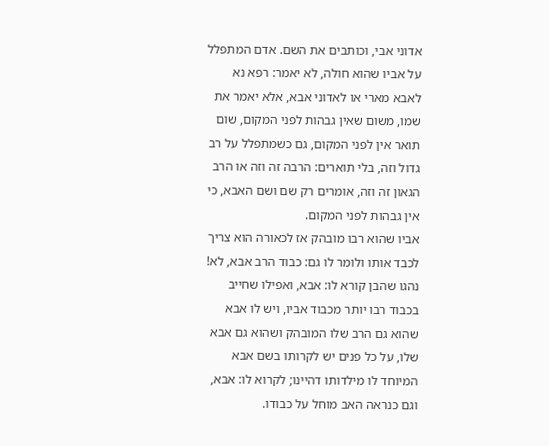אדוני אבי, וכותבים את השם. אדם המתפלל על אביו שהוא חולה, לא יאמר: רפא נא לאבא מארי או לאדוני אבא, אלא יאמר את שמו, משום שאין גבהות לפני המקום, שום תואר אין לפני המקום, גם כשמתפלל על רב גדול וזה, בלי תוארים: הרבה זה וזה או הרב הגאון זה וזה, אומרים רק שם ושם האבא, כי אין גבהות לפני המקום.
אביו שהוא רבו מובהק אז לכאורה הוא צריך לכבד אותו ולומר לו גם: כבוד הרב אבא, לא! נהגו שהבן קורא לו: אבא, ואפילו שחייב בכבוד רבו יותר מכבוד אביו, ויש לו אבא שהוא גם הרב שלו המובהק ושהוא גם אבא שלו, על כל פנים יש לקרותו בשם אבא המיוחד לו מילדותו דהיינו; לקרוא לו: אבא, וגם כנראה האב מוחל על כבודו.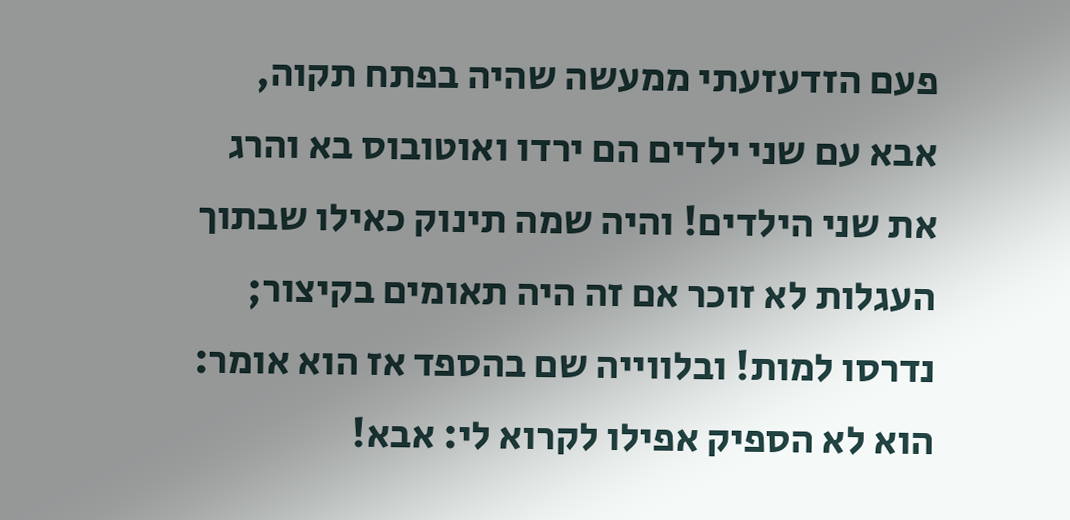פעם הזדעזעתי ממעשה שהיה בפתח תקוה, אבא עם שני ילדים הם ירדו ואוטובוס בא והרג את שני הילדים! והיה שמה תינוק כאילו שבתוך העגלות לא זוכר אם זה היה תאומים בקיצור; נדרסו למות! ובלווייה שם בהספד אז הוא אומר: הוא לא הספיק אפילו לקרוא לי: אבא!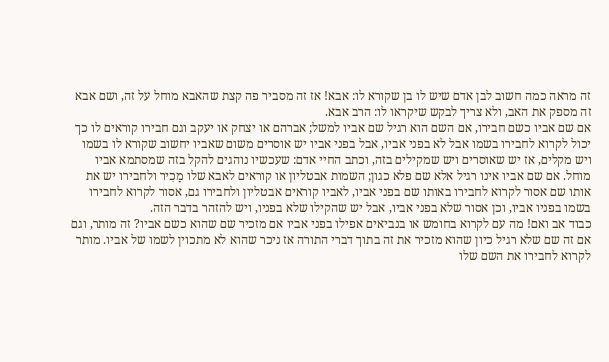זה מראה כמה חשוב לבן אדם שיש לו בן שקורא לו: אבא! אז זה מסביר פה קצת שהאבא מוחל על זה, ושם אבא זה מספק את האב, ולא צריך לבקש שיקראו לו: הרב אבא.
אם שם אביו כשם חבירו, אם השם הוא רגיל שם אביו למשל; אברהם או יצחק או יעקב וגם חבירו קוראים לו כך יכול לקרוא לחבירו בשמו אבל לא בפני אביו, אבל בפני אביו יש אוסרים משום שאביו יחשוב שקורא לו בשמו ויש מקלים, אז יש שאוסרים ויש שמקילים בזה, וכתב החיי אדם: שעכשיו נוהגים להקל בזה שמסתמא אביו מוחל. אם שם אביו אינו רגיל אלא שם פלא כגון; השמות אבטליון או קוראים לאבא שלו מַכִיר ולחבירו יש את אותו שם אסור לקרוא לחבירו באותו שם בפני אביו, לאביו קוראים אבטליון ולחבירו גם, אסור לקרוא לחבירו בשמו בפניו אביו, וכן אסור שלא בפני אביו, אבל יש שהקילו שלא בפניו, ויש להזהר בדבר הזה.
כבוד אב ואם! מה עם לקרוא בחומש או בנביאים אפילו בפני אביו אם מזכיר שם שהוא כשם אביו? זה מותר, וגם אם זה שם שלא רגיל כיון שהוא מזכיר את זה בתוך דברי התורה אז ניכר שהוא לא מתכוין לשמו של אביו. מותר לקרוא לחבירו את השם שלו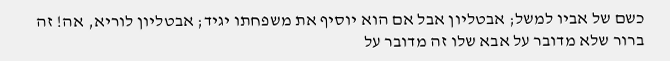כשם של אביו למשל; אבטליון אבל אם הוא יוסיף את משפחתו יגיד; אבטליון לוריא, אה! זה ברור שלא מדובר על אבא שלו זה מדובר על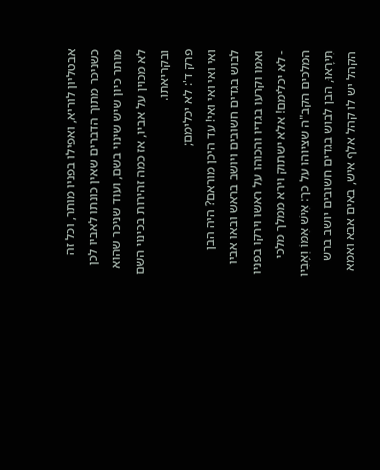אבטליון לוריא, ואפילו בפניו מותר, וכל זה כשניכר מתוך הדברים שאין כונתו לאביו לכן מותר כיון שיש שינוי בשם, ועוד שניכר שהוא לא מכוין על אביו, אז כמה זהירות בכינוי השם ובקריאתו.
פרק ד': לא יכלימם;
ואי ואי ואי ואי! עד היכן מוראם? היה הבן לבוש בגדים חשובים ויושב בראש ובאו אביו ואמו וקרעו בגדיו והכוהו על ראשו וירקו בפניו - לא יכלימם! אלא ישתוק וירא ממלך מלכי המלכים הקב"ה שציוהו על כך: אִישׁ אִמּוֹ וְאָבִיו תִּירָאוּ, הבן לבוש בגדים חשובים יושב ברש הקהל יש לו קהל אלף איש, באים אבא ואמא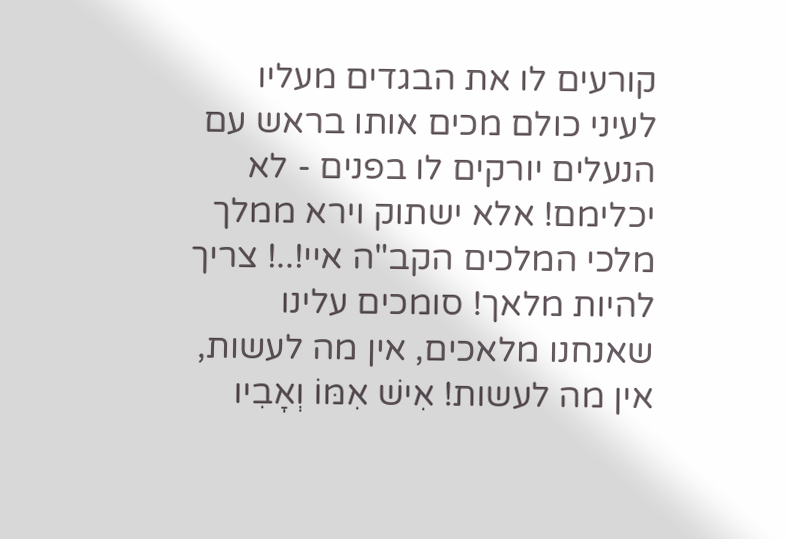קורעים לו את הבגדים מעליו לעיני כולם מכים אותו בראש עם הנעלים יורקים לו בפנים - לא יכלימם! אלא ישתוק וירא ממלך מלכי המלכים הקב"ה איי!..! צריך להיות מלאך! סומכים עלינו שאנחנו מלאכים, אין מה לעשות, אין מה לעשות! אִישׁ אִמּוֹ וְאָבִיו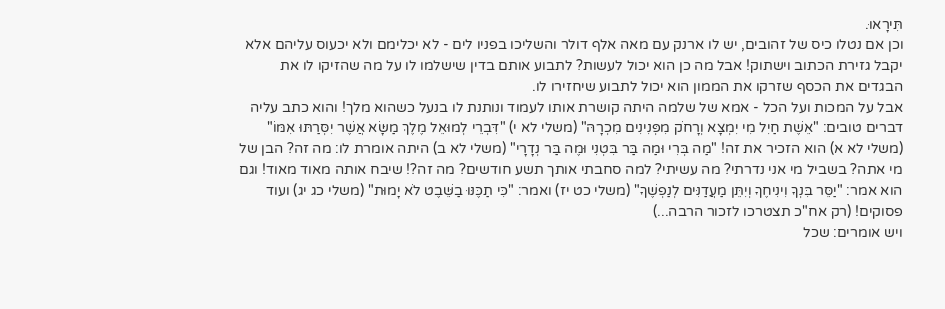תִּירָאוּ.
וכן אם נטלו כיס של זהובים, יש לו ארנק עם מאה אלף דולר והשליכו בפניו לים - לא יכלימם ולא יכעוס עליהם אלא יקבל גזירת הכתוב וישתוק! אבל מה כן הוא יכול לעשות? לתבוע אותם בדין שישלמו לו על מה שהזיקו לו את הבגדים את הכסף שזרקו את הממון הוא יכול לתבוע שיחזירו לו.
אבל על המכות ועל הכל - אמא של שלמה היתה קושרת אותו לעמוד ונותנת לו בנעל כשהוא מלך! והוא כתב עליה דברים טובים: "אֵשֶׁת חַיִל מִי יִמְצָא וְרָחֹק מִפְּנִינִים מִכְרָהּ" (משלי לא י) "דִּבְרֵי לְמוּאֵל מֶלֶךְ מַשָּׂא אֲשֶׁר יִסְּרַתּוּ אִמּוֹ" (משלי לא א) הוא הזכיר את זה! "מַה בְּרִי וּמַה בַּר בִּטְנִי וּמֶה בַּר נְדָרָי" (משלי לא ב) היתה אומרת לו: מה זה? הבן של מי אתה? בשביל מי אני נדרתי? מה עשיתי? למה סחבתי אותך תשע חודשים? מה זה?! שיבח אותה מאוד מאוד! וגם הוא אמר: "יַסֵּר בִּנְךָ וִינִיחֶךָ וְיִתֵּן מַעֲדַנִּים לְנַפְשֶׁךָ" (משלי כט יז) ואמר: "כִּי תַכֶּנּוּ בַשֵּׁבֶט לֹא יָמוּת" (משלי כג יג) ועוד פסוקים! (רק אח"כ תצטרכו לזכור הרבה...)
ויש אומרים: שכל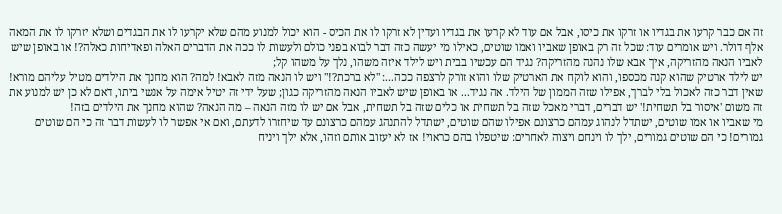זה אם כבר קרעו את בגדיו או זרקו את כיסו, אבל אם עוד לא קרעו את בגדיו ועדין לא זרקו לו את הכיס - הוא יכול למנוע מהם שלא יקרעו לו את הבגדים ושלא יזרקו לו את המאה אלף דולר. ויש אומרים עוד: שכל זה רק באופן שאביו ואמו שוטים, כאילו מי יעשה כזה דבר לבוא בפני כולם ולעשות לו ככה את הדברים האלה ופאדיחות כאלה?! או באופן שיש לאביו הנאה מהזריקה, איך אבא שלו נהנה מהזריקה? נגיד הם עכשיו בבית ויש לילד איזה משהו, נלך על משהו קל;
יש לילד ארטיק שהוא קנה מכספו, והוא לוקח את הארטיק שלו והוא זורק לרצפה ככה...: "לא ברכת?!" ויש לו הנאה מזה לאבא! למה? הוא מחנך את הילדים מטיל עליהם מורא! שאין דבר כזה לאכול בלי לברך, אפילו שזה הממון של הילד. אה נגיד... או באופן שיש לאביו הנאה מהזריקה כגון; שעל ידי זה יטיל אימה על אנשי ביתו, דאם לא כן יש למנוע את זה משום 'איסור בל תשחית!' יש דברים, דברי מאכל שזה בל תשחית או כלים שזה בל תשחית, אבל אם יש לו מזה הנאה – מה הנאה? שהוא מחנך את הילדים בזה!
מי שאביו או אמו שוטים, ישתדל לנהוג עמהם כרצונם אפילו שהם שוטים, ישתדל להתנהג עמהם כרצונם עד שיחזרו לדעתם, ואם אי אפשר לו לעשות דבר זה כי הם שוטים גמורים! כי הם שוטים גמורים, ילך לו וינחם ויצוה לאחרים: שיטפלו בהם כראוי! אז לא יעזוב אותם וזהו, אלא ילך ויניח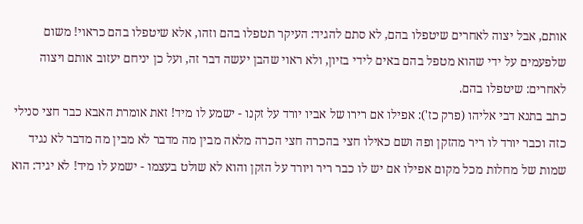אותם, אבל יצוה לאחרים שיטפלו בהם, לא סתם להגיד: העיקר תטפלו בהם וזהו, אלא שיטפלו בהם כראוי! משום שלפעמים על ידי שהוא מטפל בהם באים לידי בזיון, ולא ראוי שהבן יעשה דבר זה, ועל כן יניחם יעזוב אותם ויצוה לאחרים: שיטפלו בהם.
כתב בתנא דבי אליהו (פרק כז'): אפילו אם רירו של אביו יורד על זקנו - ישמע לו מיד! זאת אומרת האבא כבר חצי סנילי כזה וכבר יורד לו ריר מהזקן ופה ושם כאילו חצי בהכרה חצי הכרה מלאה מבין מה מדבר לא מבין מה מדבר לא נגיד שמות של מחלות מכל מקום אפילו אם יש לו כבר ריר ויורד על הזקן והוא לא שולט בעצמו - ישמע לו מיד! לא יגיד: הוא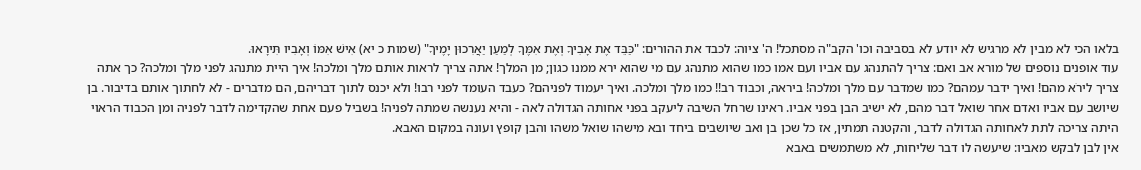בלאו הכי לא מבין לא מרגיש לא יודע לא בסביבה וכו' הקב"ה מסתכל! ה' ציוה: לכבד את ההורים: "כַּבֵּד אֶת אָבִיךָ וְאֶת אִמֶּךָ לְמַעַן יַאֲרִכוּן יָמֶיךָ" (שמות כ יא) אִישׁ אִמּוֹ וְאָבִיו תִּירָאוּ.
עוד אופנים נוספים של מורא אב ואם: צריך להתנהג עם אביו ועם אמו כמו שהוא מתנהג עם מי שהוא ירא ממנו כגון; מן המלך! אתה צריך לראות אותם מלך ומלכה! איך היית מתנהג לפני מלך ומלכה? כך אתה צריך לירֹא מהם! ואיך ידבר עמהם? כמו שמדבר עם מלך ומלכה! ביראה, וכבוד רב!! כמו מלך ומלכה. ואיך יעמוד לפניהם? כעבד העומד לפני רבו! ולא יכנס לתוך דבריהם, הם מדברים - לא לחתוך אותם בדיבור. בן שיושב עם אביו ואדם אחר שואל דבר מהם, לא ישיב הבן בפני אביו. ראינו שרחל השיבה ליעקב בפני אחותה הגדולה לאה - והיא נענשה שמתה לפניה! בשביל פעם אחת שהקדימה לדבר לפניה ומן הכבוד הראוי היתה צריכה לתת לאחותה הגדולה לדבר, והקטנה תמתין, אז כל שכן בן ואב שיושבים ביחד ובא מישהו שואל משהו והבן קופץ ועונה במקום האבא.
אין לבן לבקש מאביו: שיעשה לו דבר שליחות, לא משתמשים באבא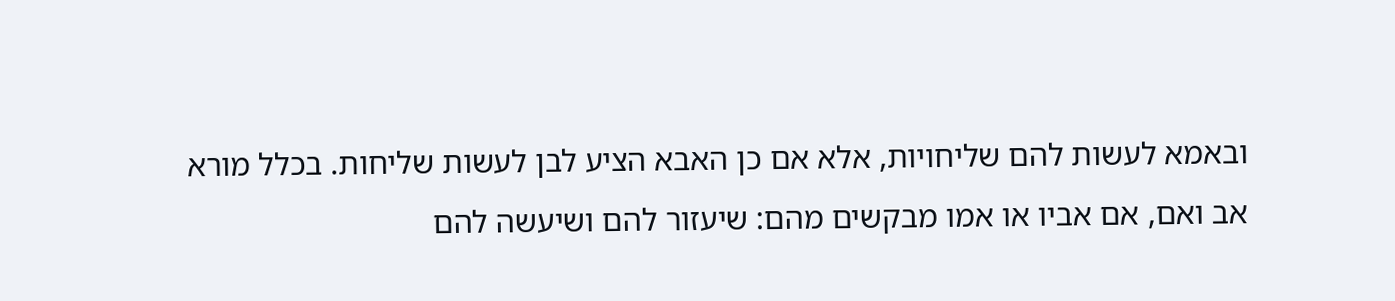ובאמא לעשות להם שליחויות, אלא אם כן האבא הציע לבן לעשות שליחות. בכלל מורא אב ואם, אם אביו או אמו מבקשים מהם: שיעזור להם ושיעשה להם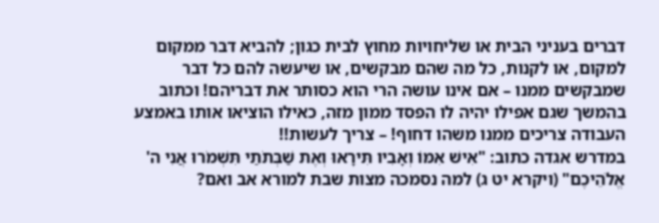דברים בעניני הבית או שליחויות מחוץ לבית כגון; להביא דבר ממקום למקום, או לקנות, כל מה שהם מבקשים, או שיעשה להם כל דבר שמבקשים ממנו – אם אינו עושה הרי הוא כסותר את דבריהם! וכתוב בהמשך שגם אפילו יהיה לו הפסד ממון מזה, כאילו הוציאו אותו באמצע העבודה צריכים ממנו משהו דחוף! – צריך לעשות!!
במדרש אגדה כתוב: "אִישׁ אִמּוֹ וְאָבִיו תִּירָאוּ וְאֶת שַׁבְּתֹתַי תִּשְׁמֹרוּ אֲנִי ה' אֱלֹהֵיכֶם" (ויקרא יט ג) למה נסמכה מצות שבת למורא אב ואם?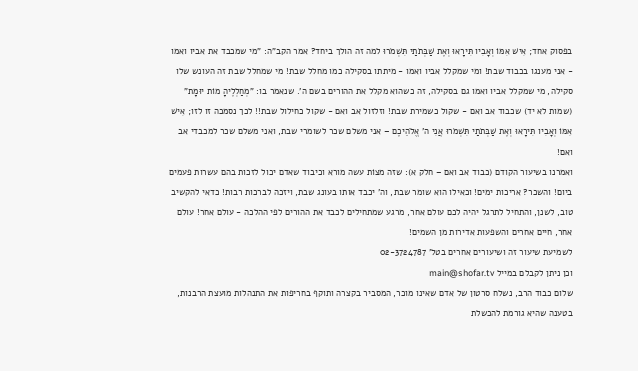בפסוק אחד; אִישׁ אִמּוֹ וְאָבִיו תִּירָאוּ וְאֶת שַׁבְּתֹתַי תִּשְׁמֹרוּ למה זה הולך ביחד? אמר הקב"ה: "מי שמכבד את אביו ואמו - אני מענגו בכבוד שבת! ומי שמקלל אביו ואמו - מיתתו בסקילה כמו מחלל שבת! מי שמחלל שבת זה העונש שלו סקילה, מי שמקלל אביו ואמו גם בסקילה, זה כשהוא מקלל את ההורים בשם ה'. שנאמר בו: "מְחַלְלֶיהָ מוֹת יוּמָת" (שמות לא יד) שכבוד אב ואם - שקול כשמירת שבת! וזלזול אב ואם - שקול כחילול שבת!! לכך נסמכה זו לזו; אִישׁ אִמּוֹ וְאָבִיו תִּירָאוּ וְאֶת שַׁבְּתֹתַי תִּשְׁמֹרוּ אֲנִי ה' אֱלֹהֵיכֶם – אני משלם שכר לשומרי שבת, ואני משלם שכר למכבדי אב ואם!
ואמרנו בשיעור הקודם (כבוד אב ואם – חלק א): שזה מצוֹת עשה מורא וכיבוד שאדם יכול לזכות בהם עשרות פעמים ביום! והשכר? אריכות ימים! וכאילו הוא שומר שבת, וה' יכבד אותו בעונג שבת, ויזכה לברכות רבות! כדאי להקשיב טוב, לשנן, והתחיל לתרגל יהיה לכם עולם אחר, מרגע שמתחילים לכבד את ההורים לפי ההלכה - עולם אחר! עולם אחר, חיים אחרים והשפעות אדירות מן השמים!
לשמיעת שיעור זה ושיעורים אחרים בטל' 02-3724787
וכן ניתן לקבלם במייל main@shofar.tv
שלום כבוד הרב, נשלח סרטון של אדם שאינו מוכר, המסביר בקצרה ותוקף בחריפות את התנהלות מועצת הרבנות, בטענה שהיא גורמת להכשלת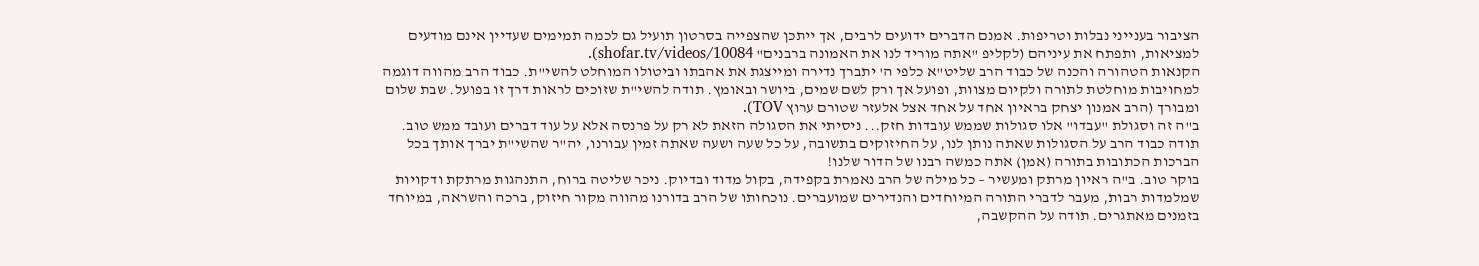הציבור בענייני נבלות וטריפות. אמנם הדברים ידועים לרבים, אך ייתכן שהצפייה בסרטון תועיל גם לכמה תמימים שעדיין אינם מודעים למציאות, ותפתח את עיניהם (לקליפ "אתה מוריד לנו את האמונה ברבנים" shofar.tv/videos/10084).
הקנאות הטהורה והכנה של כבוד הרב שליט"א כלפי ה' יתברך נדירה ומייצגת את אהבתו וביטולו המוחלט להשי"ת. כבוד הרב מהווה דוגמה למחויבות מוחלטת לתורה ולקיום מצוות, ופועל אך ורק לשם שמים, ביושר ובאומץ. תודה להשי"ת שזוכים לראות דרך זו בפועל. שבת שלום ומבורך (הרב אמנון יצחק בראיון אחד על אחד אצל אלעזר שטורם ערוץ TOV).
ב"ה זה וסגולת "עבדו" אלו סגולות שממש עובדות חזק... ניסיתי את הסגולה הזאת לא רק על פרנסה אלא על עוד דברים ועובד ממש טוב. תודה כבוד הרב על הסגולות שאתה נותן לנו, על החיזוקים בתשובה, על כל שעה ושעה שאתה זמין עבורנו, יה"ר שהשי"ת יברך אותך בכל הברכות הכתובות בתורה (אמן) אתה כמשה רבנו של הדור שלנו!
בוקר טוב. ב"ה ראיון מרתק ומעשיר – כל מילה של הרב נאמרת בקפידה, בקול מדוד ובדיוק. ניכר שליטה ברוח, התנהגות מרתקת ודקויות שמלמדות רבות, מעבר לדברי התורה המיוחדים והנדירים שמועברים. נוכחותו של הרב בדורנו מהווה מקור חיזוק, ברכה והשראה, במיוחד בזמנים מאתגרים. תודה על ההקשבה,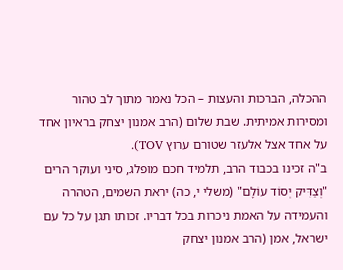ההכלה, הברכות והעצות – הכל נאמר מתוך לב טהור ומסירות אמיתית. שבת שלום (הרב אמנון יצחק בראיון אחד על אחד אצל אלעזר שטורם ערוץ TOV).
ב"ה זכינו בכבוד הרב, תלמיד חכם מופלג, סיני ועוקר הרים "וְצַדִּיק יְסוֹד עוֹלָם" (משלי י, כה) יראת השמים, הטהרה והעמידה על האמת ניכרות בכל דבריו. זכותו תגן על כל עם ישראל, אמן (הרב אמנון יצחק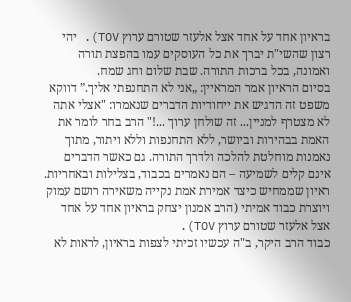בראיון אחד על אחד אצל אלעזר שטורם ערוץ TOV). יהי רצון שהשי"ת יברך את כל העוסקים עמו בהפצת תורה ואמונה, בכל ברכות התורה. שבת שלום וחג שמח.
בסיום הראיון אמר המראיין: „אני לא התחנפתי אליך.” דווקא משפט זה הדגיש את ייחודיות הדברים שנאמרו: "אצלי אתה לא מצטרף למניין... זה שולחן ערוך ...!" הרב בחר לומר את האמת בבהירות וביושר, ללא התחנפות וללא ויתור, מתוך נאמנות מוחלטת להלכה ולדרך התורה. גם כאשר הדברים אינם קלים לשמיעה – הם נאמרים בכבוד, בצלילות ובאחריות. ראיון שממחיש כיצד אמירת אמת נקייה משאירה רושם עמוק ויוצרת כבוד אמיתי (הרב אמנון יצחק בראיון אחד על אחד אצל אלעזר שטורם ערוץ TOV).
כבוד הרב היקר, ב"ה עכשיו זכיתי לצפות בראיון, לראות לא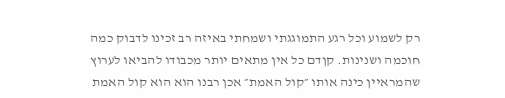רק לשמוע וכל רגע התמוגגתי ושמחתי באיזה רב זכינו לדבוק כמה חוכמה ושנינות. קןדם כל אין מתאים יותר מכבודו להביאו לערוץ שהמראיין כינה אותו ״קול האמת״ אכן רבנו הוא הוא קול האמת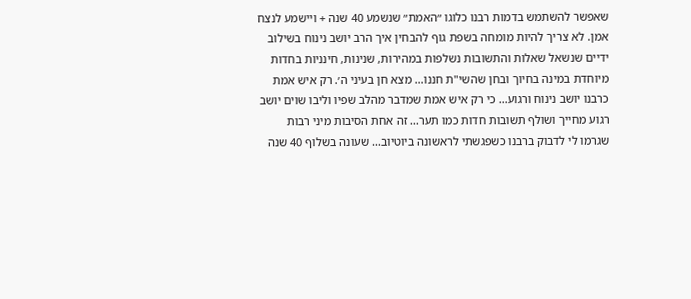שאפשר להשתמש בדמות רבנו כלוגו ״האמת״ שנשמע 40 שנה + ויישמע לנצח אמן. לא צריך להיות מומחה בשפת גוף להבחין איך הרב יושב נינוח בשילוב ידיים שנשאל שאלות והתשובות נשלפות במהירות, שנינות, חינניות בחדות מיוחדת במינה בחיוך ובחן שהשי"ת חננו… מצא חן בעיני ה׳. רק איש אמת כרבנו יושב נינוח ורגוע… כי רק איש אמת שמדבר מהלב שפיו וליבו שוים יושב רגוע מחייך ושולף תשובות חדות כמו תער... זה אחת הסיבות מיני רבות שגרמו לי לדבוק ברבנו כשפגשתי לראשונה ביוטיוב… שעונה בשלוף 40 שנה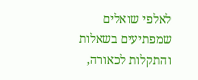לאלפי שואלים שמפתיעים בשאלות והתקלות לכאורה,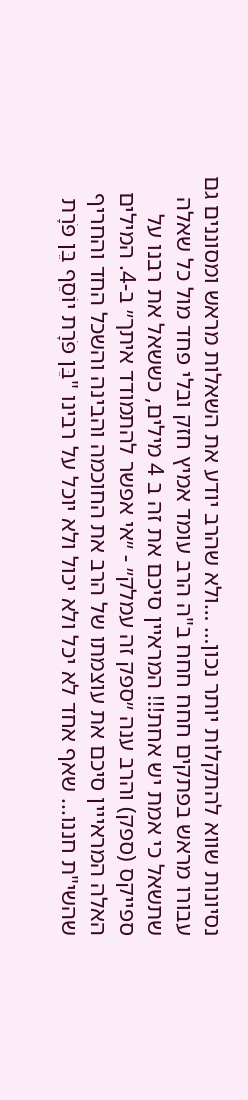נסיונות שווא להתקלות יותר נכון… …ולא שהרב יודע את השאלות מראש ומסוננים גם עבורו מראש בפתקים חחח חחח ב"ה הרב עומד אמיץ חזק ובלי פחד מול כל שאלה שתשאל כי אמת יש אחת!!! המראיין סיכם את זה ב 4 מילים, כששאל את רבנו על ספייקס (ספק) והרב ענה ״ספק זה עמלק״ - ״אי אפשר להתמודד איתך״ ב-4. המילים האלה המראייין סיכם את עוצמתו של הרב את החוכמה והבינה והשכל החד והחריף שהשי"ת חננו... שאף אחד לא יכל ולא יכול ולא יוכל על רבינו "בֵּן פֹּרָת יוֹסֵף בֵּן פֹּרָת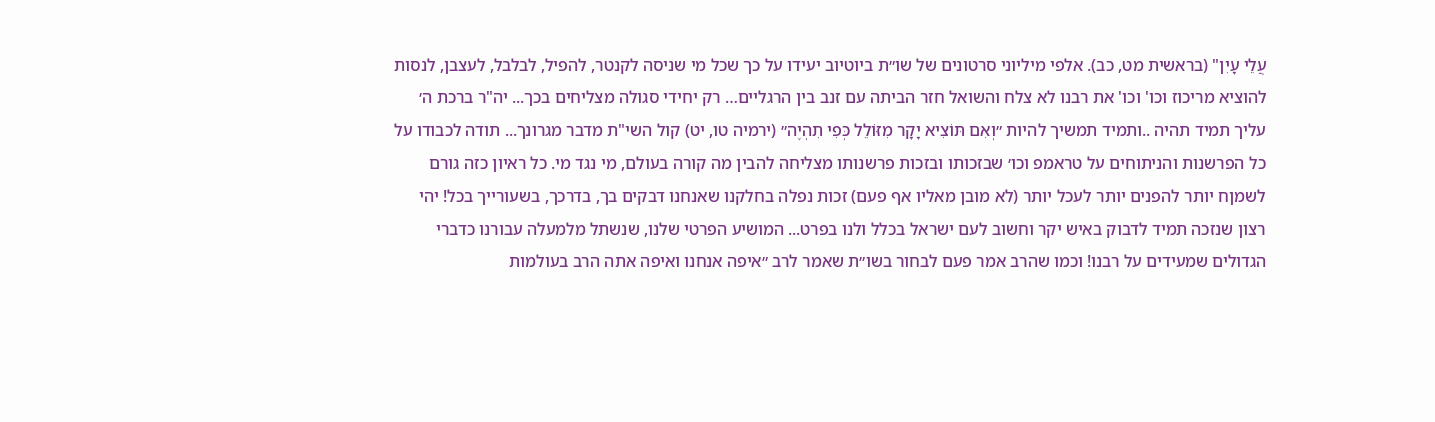עֲלֵי עָיִן" (בראשית מט, כב). אלפי מיליוני סרטונים של שו״ת ביוטיוב יעידו על כך שכל מי שניסה לקנטר, להפיל, לבלבל, לעצבן, לנסות להוציא מריכוז וכו' וכו' את רבנו לא צלח והשואל חזר הביתה עם זנב בין הרגליים… רק יחידי סגולה מצליחים בכך... יה"ר ברכת ה׳ עליך תמיד תהיה ..ותמיד תמשיך להיות ״וְאִם תּוֹצִיא יָקָר מִזּוֹלֵל כְּפִי תִהְיֶה״ (ירמיה טו, יט) קול השי"ת מדבר מגרונך... תודה לכבודו על כל הפרשנות והניתוחים על טראמפ וכו׳ שבזכותו ובזכות פרשנותו מצליחה להבין מה קורה בעולם, מי נגד מי. כל ראיון כזה גורם לשמןח יותר להפנים יותר לעכל יותר (לא מובן מאליו אף פעם) זכות נפלה בחלקנו שאנחנו דבקים בך, בדרכך, בשעורייך בכל! יהי רצון שנזכה תמיד לדבוק באיש יקר וחשוב לעם ישראל בכלל ולנו בפרט... המושיע הפרטי שלנו, שנשתל מלמעלה עבורנו כדברי הגדולים שמעידים על רבנו! וכמו שהרב אמר פעם לבחור בשו״ת שאמר לרב ״איפה אנחנו ואיפה אתה הרב בעולמות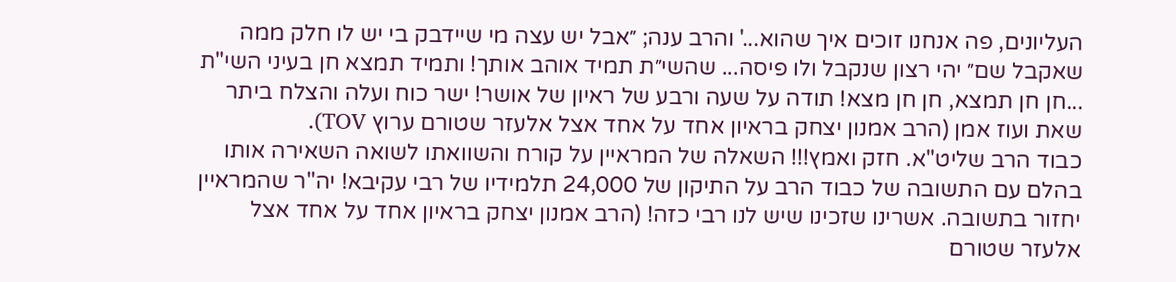העליונים, פה אנחנו זוכים איך שהוא...' והרב ענה; ״אבל יש עצה מי שיידבק בי יש לו חלק ממה שאקבל שם״ יהי רצון שנקבל ולו פיסה... שהשי״ת תמיד אוהב אותך! ותמיד תמצא חן בעיני השי"ת ...חן חן תמצא, חן חן מצא! תודה על שעה ורבע של ראיון של אושר! ישר כוח ועלה והצלח ביתר שאת ועוז אמן (הרב אמנון יצחק בראיון אחד על אחד אצל אלעזר שטורם ערוץ TOV).
כבוד הרב שליט"א. חזק ואמץ!!! השאלה של המראיין על קורח והשוואתו לשואה השאירה אותו בהלם עם התשובה של כבוד הרב על התיקון של 24,000 תלמידיו של רבי עקיבא! יה"ר שהמראיין יחזור בתשובה. אשרינו שזכינו שיש לנו רבי כזה! (הרב אמנון יצחק בראיון אחד על אחד אצל אלעזר שטורם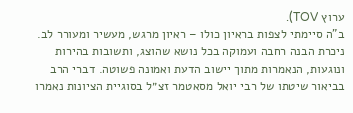ערוץ TOV).
ב"ה סיימתי לצפות בראיון כולו – ראיון מרגש, מעשיר ומעורר לב. ניכרת הבנה רחבה ועמוקה בכל נושא שהוצג, ותשובות בהירות ונוגעות, הנאמרות מתוך יישוב הדעת ואמונה פשוטה. דברי הרב בביאור שיטתו של רבי יואל מסאטמר זצ״ל בסוגיית הציונות נאמרו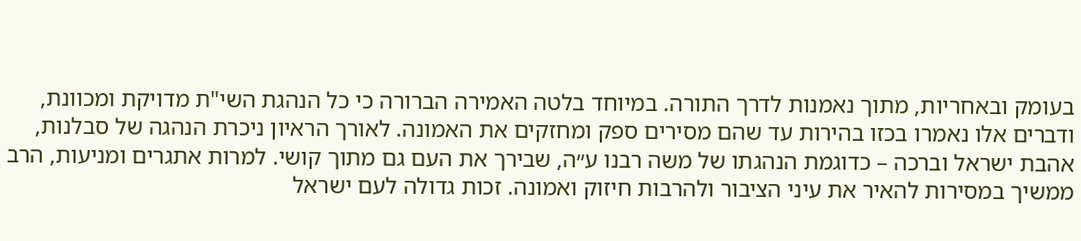בעומק ובאחריות, מתוך נאמנות לדרך התורה. במיוחד בלטה האמירה הברורה כי כל הנהגת השי"ת מדויקת ומכוונת, ודברים אלו נאמרו בכזו בהירות עד שהם מסירים ספק ומחזקים את האמונה. לאורך הראיון ניכרת הנהגה של סבלנות, אהבת ישראל וברכה – כדוגמת הנהגתו של משה רבנו ע״ה, שבירך את העם גם מתוך קושי. למרות אתגרים ומניעות, הרב ממשיך במסירות להאיר את עיני הציבור ולהרבות חיזוק ואמונה. זכות גדולה לעם ישראל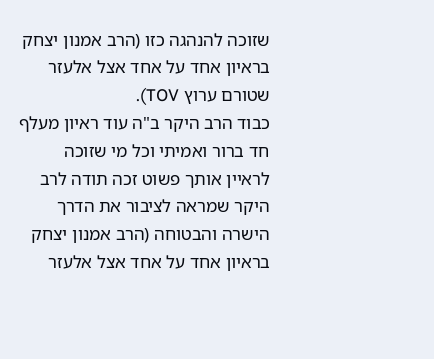שזוכה להנהגה כזו (הרב אמנון יצחק בראיון אחד על אחד אצל אלעזר שטורם ערוץ TOV).
כבוד הרב היקר ב"ה עוד ראיון מעלף חד ברור ואמיתי וכל מי שזוכה לראיין אותך פשוט זכה תודה לרב היקר שמראה לציבור את הדרך הישרה והבטוחה (הרב אמנון יצחק בראיון אחד על אחד אצל אלעזר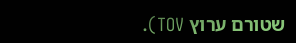שטורם ערוץ TOV).